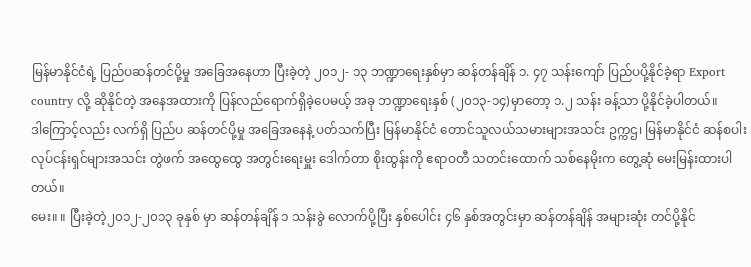မြန်မာနိုင်ငံရဲ့ ပြည်ပဆန်တင်ပို့မှု အခြေအနေဟာ ပြီးခဲ့တဲ့ ၂၀၁၂- ၁၃ ဘဏ္ဍာရေးနှစ်မှာ ဆန်တန်ချိန် ၁. ၄၇ သန်းကျော် ပြည်ပပို့နိုင်ခဲ့ရာ Export country လို့ ဆိုနိုင်တဲ့ အနေအထားကို ပြန်လည်ရောက်ရှိခဲ့ပေမယ့် အခု ဘဏ္ဍာရေးနှစ် (၂၀၁၃-၁၄)မှာတော့ ၁.၂ သန်း ခန့်သာ ပို့နိုင်ခဲ့ပါတယ်။
ဒါကြောင့်လည်း လက်ရှိ ပြည်ပ ဆန်တင်ပို့မှု အခြေအနေနဲ့ ပတ်သက်ပြီး မြန်မာနိုင်ငံ တောင်သူလယ်သမားများအသင်း ဥက္ကဌ၊ မြန်မာနိုင်ငံ ဆန်စပါး လုပ်ငန်းရှင်များအသင်း တွဲဖက် အထွေထွေ အတွင်းရေးမှူး ဒေါက်တာ စိုးထွန်းကို ဧရာဝတီ သတင်းထောက် သစ်နေမိုးက တွေ့ဆုံ မေးမြန်းထားပါတယ်။
မေး။ ။ ပြီးခဲ့တဲ့၂၀၁၂-၂၀၁၃ ခုနှစ် မှာ ဆန်တန်ချိန် ၁ သန်းခွဲ လောက်ပို့ပြီး နှစ်ပေါင်း ၄၆ နှစ်အတွင်းမှာ ဆန်တန်ချိန် အများဆုံး တင်ပို့နိုင်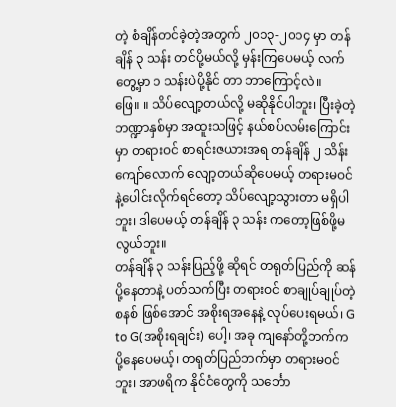တဲ့ စံချိန်တင်ခဲ့တဲ့အတွက် ၂၀၁၃-၂၀၁၄ မှာ တန်ချိန် ၃ သန်း တင်ပို့မယ်လို့ မှန်းကြပေမယ့် လက်တွေ့မှာ ၁ သန်းပဲပို့နိုင် တာ ဘာကြောင့်လဲ။
ဖြေ။ ။ သိပ်လျော့တယ်လို့ မဆိုနိုင်ပါဘူး၊ ပြီးခဲ့တဲ့ ဘဏ္ဍာနှစ်မှာ အထူးသဖြင့် နယ်စပ်လမ်းကြောင်းမှာ တရားဝင် စာရင်းဇယားအရ တန်ချိန် ၂ သိန်းကျော်လောက် လျော့တယ်ဆိုပေမယ့် တရားမဝင်နဲ့ပေါင်းလိုက်ရင်တော့ သိပ်လျော့သွားတာ မရှိပါဘူး၊ ဒါပေမယ့် တန်ချိန် ၃ သန်း ကတော့ဖြစ်ဖို့မလွယ်ဘူး။
တန်ချိန် ၃ သန်းပြည့်ဖို့ ဆိုရင် တရုတ်ပြည်ကို ဆန်ပို့နေတာနဲ့ ပတ်သက်ပြီး တရားဝင် စာချုပ်ချုပ်တဲ့စနစ် ဖြစ်အောင် အစိုးရအနေနဲ့ လုပ်ပေးရမယ်၊ G to G(အစိုးရချင်း) ပေါ့၊ အခု ကျနော်တို့ဘက်က ပို့နေပေမယ့်၊ တရုတ်ပြည်ဘက်မှာ တရားမဝင်ဘူး၊ အာဖရိက နိုင်ငံတွေကို သင်္ဘော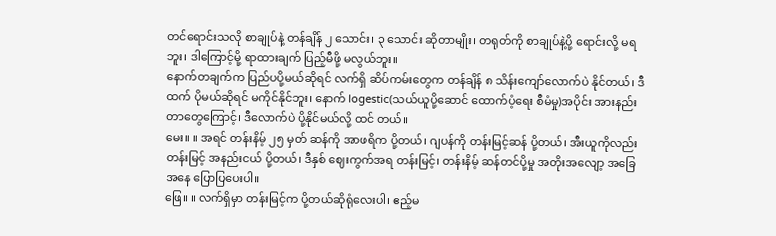တင်ရောင်းသလို စာချုပ်နဲ့ တန်ချိန် ၂ သောင်း၊ ၃ သောင်း ဆိုတာမျိုး၊ တရုတ်ကို စာချုပ်နဲ့ပို့ ရောင်းလို့ မရဘူး၊ ဒါကြောင့်မို့ ရာထားချက် ပြည့်မီဖို့ မလွယ်ဘူး။
နောက်တချက်က ပြည်ပပို့မယ်ဆိုရင် လက်ရှိ ဆိပ်ကမ်းတွေက တန်ချိန် ၈ သိန်းကျော်လောက်ပဲ နိုင်တယ်၊ ဒီထက် ပိုမယ်ဆိုရင် မကိုင်နိုင်ဘူး၊ နောက် logestic(သယ်ယူပို့ဆောင် ထောက်ပံ့ရေး စီမံမှု)အပိုင်း အားနည်းတာတွေကြောင့်၊ ဒီလောက်ပဲ ပို့နိုင်မယ်လို့ ထင် တယ်။
မေး။ ။ အရင် တန်းနိမ့် ၂၅ မှတ် ဆန်ကို အာဖရိက ပို့တယ်၊ ဂျပန်ကို တန်းမြင့်ဆန် ပို့တယ်၊ အီးယူကိုလည်း တန်းမြင့် အနည်းငယ် ပို့တယ်၊ ဒီနှစ် ဈေးကွက်အရ တန်းမြင့်၊ တန်းနိမ့် ဆန်တင်ပို့မှု အတိုးအလျော့ အခြေအနေ ပြောပြပေးပါ။
ဖြေ။ ။ လက်ရှိမှာ တန်းမြင့်က ပို့တယ်ဆိုရုံလေးပါ၊ ဧည့်မ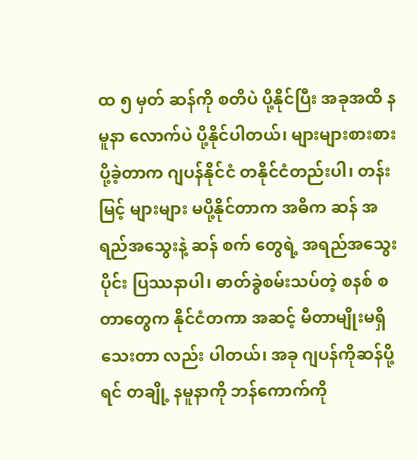ထ ၅ မှတ် ဆန်ကို စတိပဲ ပို့နိုင်ပြီး အခုအထိ နမူနာ လောက်ပဲ ပို့နိုင်ပါတယ်၊ များများစားစား ပို့ခဲ့တာက ဂျပန်နိုင်ငံ တနိုင်ငံတည်းပါ၊ တန်းမြင့် များများ မပို့နိုင်တာက အဓိက ဆန် အရည်အသွေးနဲ့ ဆန် စက် တွေရဲ့ အရည်အသွေးပိုင်း ပြဿနာပါ၊ ဓာတ်ခွဲစမ်းသပ်တဲ့ စနစ် စတာတွေက နိုင်ငံတကာ အဆင့် မီတာမျိုးမရှိသေးတာ လည်း ပါတယ်၊ အခု ဂျပန်ကိုဆန်ပို့ရင် တချို့ နမူနာကို ဘန်ကောက်ကို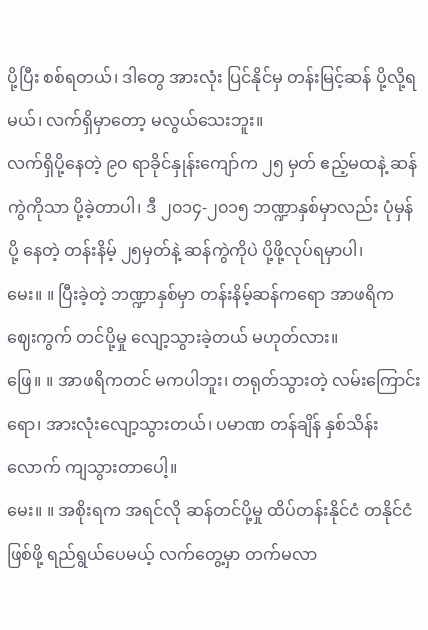ပို့ပြီး စစ်ရတယ်၊ ဒါတွေ အားလုံး ပြင်နိုင်မှ တန်းမြင့်ဆန် ပို့လို့ရ မယ်၊ လက်ရှိမှာတော့ မလွယ်သေးဘူး။
လက်ရှိပို့နေတဲ့ ၉၀ ရာခိုင်နှုန်းကျော်က ၂၅ မှတ် ဧည့်မထနဲ့ ဆန်ကွဲကိုသာ ပို့ခဲ့တာပါ၊ ဒီ ၂၀၁၄-၂၀၁၅ ဘဏ္ဍာနှစ်မှာလည်း ပုံမှန်ပို့ နေတဲ့ တန်းနိမ့် ၂၅မှတ်နဲ့ ဆန်ကွဲကိုပဲ ပို့ဖို့လုပ်ရမှာပါ၊
မေး။ ။ ပြီးခဲ့တဲ့ ဘဏ္ဍာနှစ်မှာ တန်းနိမ့်ဆန်ကရော အာဖရိက ဈေးကွက် တင်ပို့မှု လျော့သွားခဲ့တယ် မဟုတ်လား။
ဖြေ။ ။ အာဖရိကတင် မကပါဘူး၊ တရုတ်သွားတဲ့ လမ်းကြောင်းရော၊ အားလုံးလျော့သွားတယ်၊ ပမာဏ တန်ချိန် နှစ်သိန်းလောက် ကျသွားတာပေါ့။
မေး။ ။ အစိုးရက အရင်လို ဆန်တင်ပို့မှု ထိပ်တန်းနိုင်ငံ တနိုင်ငံဖြစ်ဖို့ ရည်ရွယ်ပေမယ့် လက်တွေ့မှာ တက်မလာ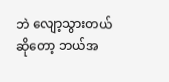ဘဲ လျော့သွားတယ်ဆိုတော့ ဘယ်အ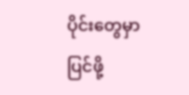ပိုင်းတွေမှာ ပြင်ဖို့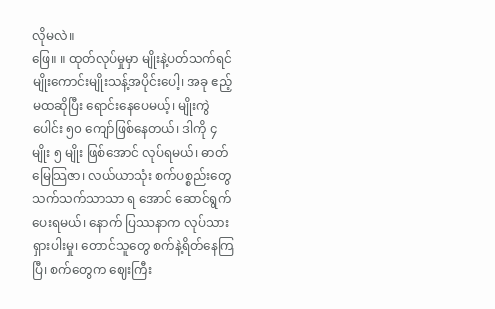လိုမလဲ။
ဖြေ။ ။ ထုတ်လုပ်မှုမှာ မျိုးနဲ့ပတ်သက်ရင် မျိုးကောင်းမျိုးသန့်အပိုင်းပေါ့၊ အခု ဧည့်မထဆိုပြီး ရောင်းနေပေမယ့်၊ မျိုးကွဲပေါင်း ၅၀ ကျော်ဖြစ်နေတယ်၊ ဒါကို ၄ မျိုး ၅ မျိုး ဖြစ်အောင် လုပ်ရမယ်၊ ဓာတ်မြေသြဇာ၊ လယ်ယာသုံး စက်ပစ္စည်းတွေ သက်သက်သာသာ ရ အောင် ဆောင်ရွက်ပေးရမယ်၊ နောက် ပြဿနာက လုပ်သားရှားပါးမှု၊ တောင်သူတွေ စက်နဲ့ရိတ်နေကြပြီ၊ စက်တွေက ဈေးကြီး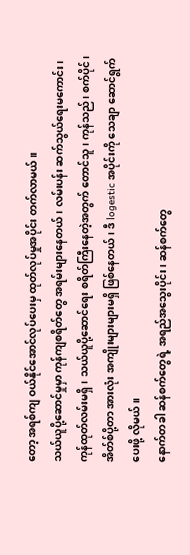တော့ အရစ်ကျ ဝယ်နိုင်အောင်လုပ်ပေးမှ ထုတ်လုပ်မှုအပိုင်း တက်လာမယ်။
သယ်ယူပို့ဆောင်မှုမှာ ကုန်ကျစရိတ်တွေ အရမ်းများနေတယ်၊ လမ်းပန်း ဆက်သွယ်ရေးမကောင်း၊ ကုန်ထုတ်လမ်းမရှိ၊ သယ်ယူပို့ဆောင်ရေး စရိတ်ကြီးနေတဲ့အတွက် တောင်သူ၊ ကုန်သည်၊ စက်ပိုင်၊ အိတ်စ်ပို့တာ အားလုံး အကျိုးများများမရှိ ဖြစ်နေတယ်၊ ဒီ logestic အပိုင်းကို သေချာ ဆောင်ရွက်ပေးဖို့ လိုမယ်။
နောက်တခါ ဆန်စက်တွေရဲ့ အရည်အသွေးပိုင်း၊ ဆန်စက်တွေ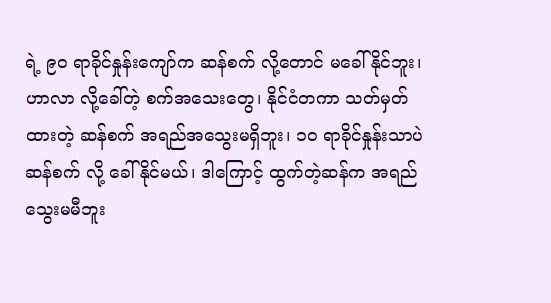ရဲ့ ၉၀ ရာခိုင်နှုန်းကျော်က ဆန်စက် လို့တောင် မခေါ်နိုင်ဘူး၊ ဟာလာ လို့ခေါ်တဲ့ စက်အသေးတွေ၊ နိုင်ငံတကာ သတ်မှတ်ထားတဲ့ ဆန်စက် အရည်အသွေးမရှိဘူး၊ ၁၀ ရာခိုင်နှုန်းသာပဲ ဆန်စက် လို့ ခေါ်နိုင်မယ်၊ ဒါကြောင့် ထွက်တဲ့ဆန်က အရည်သွေးမမီဘူး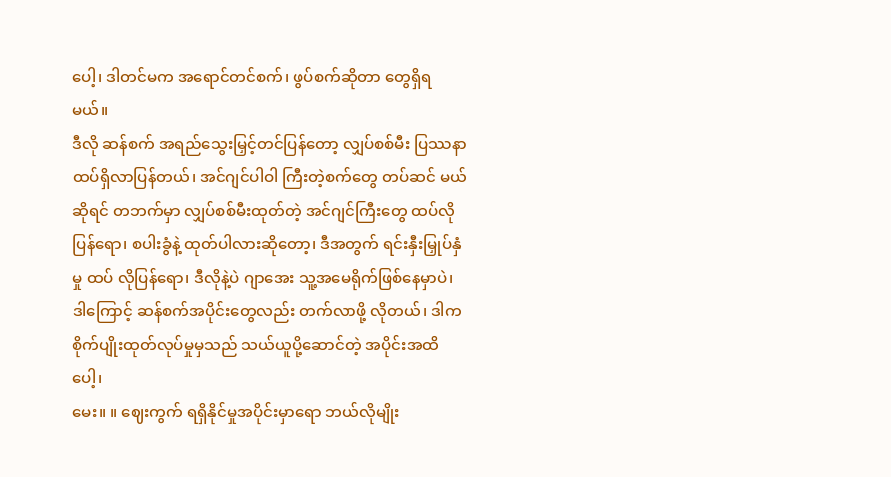ပေါ့၊ ဒါတင်မက အရောင်တင်စက်၊ ဖွပ်စက်ဆိုတာ တွေရှိရမယ်။
ဒီလို ဆန်စက် အရည်သွေးမြှင့်တင်ပြန်တော့ လျှပ်စစ်မီး ပြဿနာ ထပ်ရှိလာပြန်တယ်၊ အင်ဂျင်ပါဝါ ကြီးတဲ့စက်တွေ တပ်ဆင် မယ် ဆိုရင် တဘက်မှာ လျှပ်စစ်မီးထုတ်တဲ့ အင်ဂျင်ကြီးတွေ ထပ်လိုပြန်ရော၊ စပါးခွံနဲ့ ထုတ်ပါလားဆိုတော့၊ ဒီအတွက် ရင်းနှီးမြှုပ်နှံမှု ထပ် လိုပြန်ရော၊ ဒီလိုနဲ့ပဲ ဂျာအေး သူ့အမေရိုက်ဖြစ်နေမှာပဲ၊ ဒါကြောင့် ဆန်စက်အပိုင်းတွေလည်း တက်လာဖို့ လိုတယ်၊ ဒါက စိုက်ပျိုးထုတ်လုပ်မှုမှသည် သယ်ယူပို့ဆောင်တဲ့ အပိုင်းအထိပေါ့၊
မေး။ ။ ဈေးကွက် ရရှိနိုင်မှုအပိုင်းမှာရော ဘယ်လိုမျိုး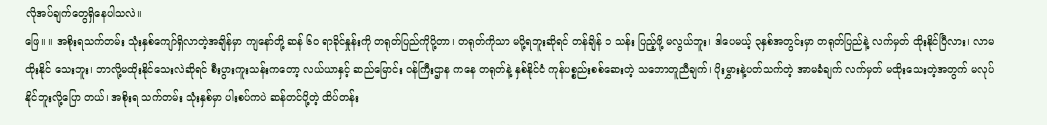လိုအပ်ချက်တွေရှိနေပါသလဲ။
ဖြေ။ ။ အစိုးရသက်တမ်း သုံးနှစ်ကျော်ရှိလာတဲ့အချိန်မှာ ကျနော်တို့ ဆန် ၆၀ ရာခိုင်နှုန်းကို တရုတ်ပြည်ကိုပို့တာ၊ တရုတ်ကိုသာ မပို့ရဘူးဆိုရင် တန်ချိန် ၁ သန်း ပြည့်ဖို့ မလွယ်ဘူး၊ ဒါပေမယ့် ၃နှစ်အတွင်းမှာ တရုတ်ပြည်နဲ့ လက်မှတ် ထိုးနိုင်ပြီလား၊ လာမထိုးနိုင် သေးဘူး၊ ဘာလို့မထိုးနိုင်သေးလဲဆိုရင် စီးပွားကူးသန်းကတော့ လယ်ယာနှင့် ဆည်မြောင်း ဝန်ကြီးဌာန ကနေ တရုတ်နဲ့ နှစ်နိုင်ငံ ကုန်ပစ္စည်းစစ်ဆေးတဲ့ သဘောတူညီချက်၊ ပိုးမွှားနဲ့ပတ်သက်တဲ့ အာမခံချက် လက်မှတ် မထိုးသေးတဲ့အတွက် မလုပ်နိုင်ဘူးလို့ပြော တယ်၊ အစိုးရ သက်တမ်း သုံးနှစ်မှာ ပါးစပ်ကပဲ ဆန်တင်ပို့တဲ့ ထိပ်တန်း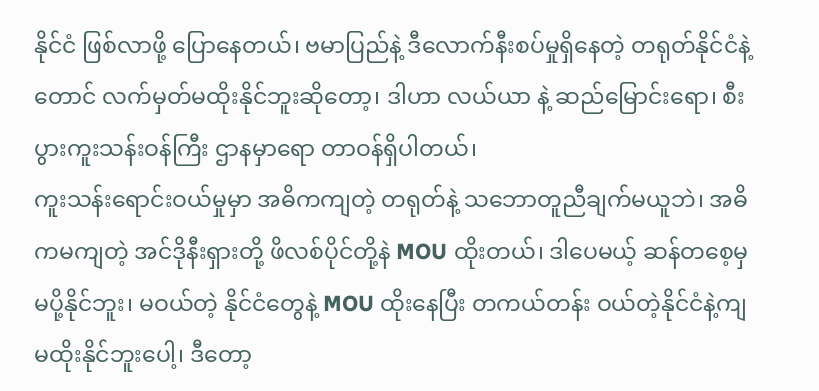နိုင်ငံ ဖြစ်လာဖို့ ပြောနေတယ်၊ ဗမာပြည်နဲ့ ဒီလောက်နီးစပ်မှုရှိနေတဲ့ တရုတ်နိုင်ငံနဲ့တောင် လက်မှတ်မထိုးနိုင်ဘူးဆိုတော့၊ ဒါဟာ လယ်ယာ နဲ့ ဆည်မြောင်းရော၊ စီးပွားကူးသန်းဝန်ကြီး ဌာနမှာရော တာဝန်ရှိပါတယ်၊
ကူးသန်းရောင်းဝယ်မှုမှာ အဓိကကျတဲ့ တရုတ်နဲ့ သဘောတူညီချက်မယူဘဲ၊ အဓိကမကျတဲ့ အင်ဒိုနီးရှားတို့ ဖိလစ်ပိုင်တို့နဲ MOU ထိုးတယ်၊ ဒါပေမယ့် ဆန်တစေ့မှ မပို့နိုင်ဘူး၊ မဝယ်တဲ့ နိုင်ငံတွေနဲ့ MOU ထိုးနေပြီး တကယ်တန်း ဝယ်တဲ့နိုင်ငံနဲ့ကျ မထိုးနိုင်ဘူးပေါ့၊ ဒီတော့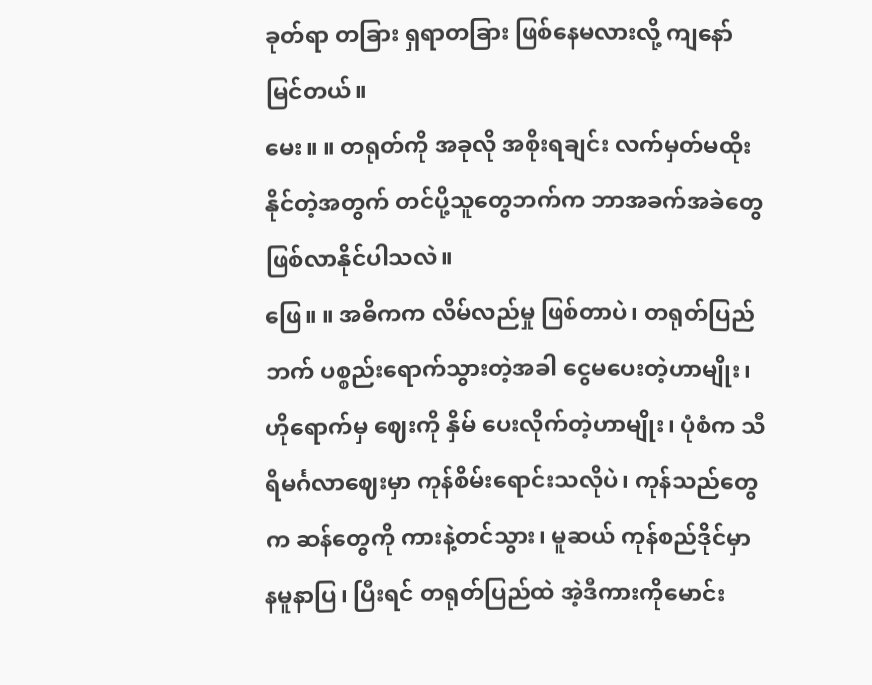ခုတ်ရာ တခြား ရှရာတခြား ဖြစ်နေမလားလို့ ကျနော် မြင်တယ်။
မေး။ ။ တရုတ်ကို အခုလို အစိုးရချင်း လက်မှတ်မထိုး နိုင်တဲ့အတွက် တင်ပို့သူတွေဘက်က ဘာအခက်အခဲတွေ ဖြစ်လာနိုင်ပါသလဲ။
ဖြေ။ ။ အဓိကက လိမ်လည်မှု ဖြစ်တာပဲ၊ တရုတ်ပြည်ဘက် ပစ္စည်းရောက်သွားတဲ့အခါ ငွေမပေးတဲ့ဟာမျိုး၊ ဟိုရောက်မှ ဈေးကို နှိမ် ပေးလိုက်တဲ့ဟာမျိုး၊ ပုံစံက သီရိမင်္ဂလာဈေးမှာ ကုန်စိမ်းရောင်းသလိုပဲ၊ ကုန်သည်တွေက ဆန်တွေကို ကားနဲ့တင်သွား၊ မူဆယ် ကုန်စည်ဒိုင်မှာ နမူနာပြ၊ ပြီးရင် တရုတ်ပြည်ထဲ အဲ့ဒီကားကိုမောင်း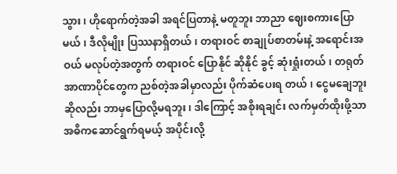သွား၊ ဟိုရောက်တဲ့အခါ အရင်ပြတာနဲ့ မတူဘူး ဘာညာ ဈေးစကားပြောမယ်၊ ဒီလိုမျိုး ပြဿနာရှိတယ်၊ တရားဝင် စာချုပ်စာတမ်းနဲ့ အရောင်းအဝယ် မလုပ်တဲ့အတွက် တရားဝင် ပြောနိုင် ဆိုနိုင် ခွင့် ဆုံးရှုံးတယ်၊ တရုတ်အာဏာပိုင်တွေက ညစ်တဲ့အခါမှာလည်း ပိုက်ဆံပေးရ တယ်၊ ငွေမချေဘူးဆိုလည်း ဘာမှပြောလို့မရဘူး၊ ဒါကြောင့် အစိုးရချင်း လက်မှတ်ထိုးဖို့သာ အဓိကဆောင်ရွက်ရမယ့် အပိုင်းလို့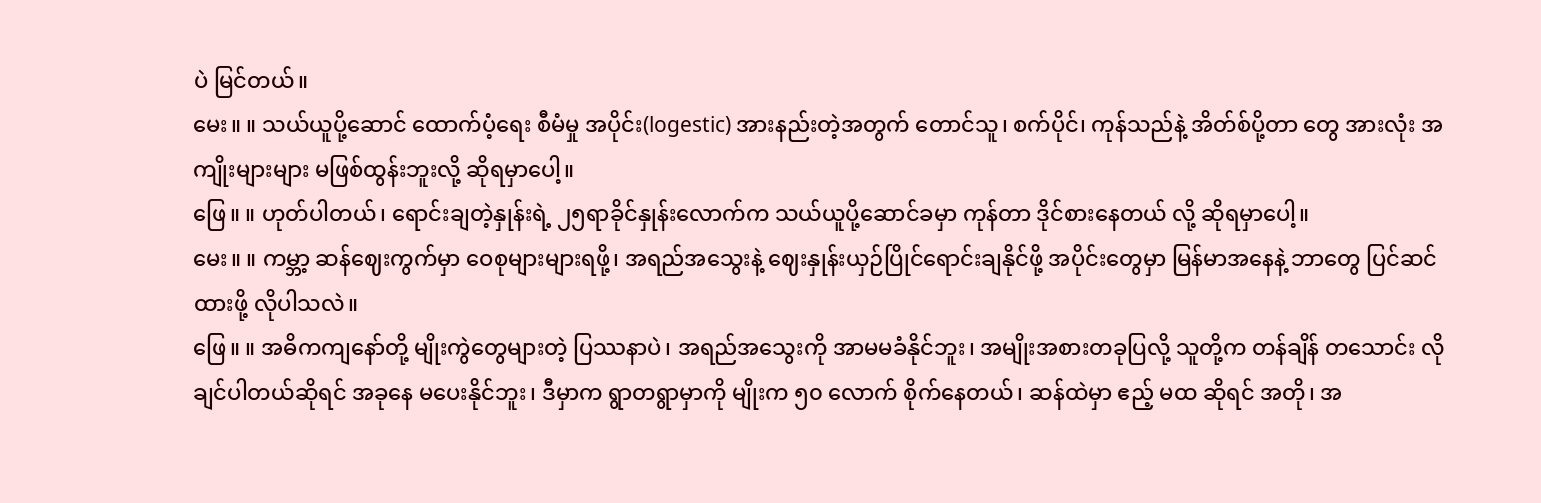ပဲ မြင်တယ်။
မေး။ ။ သယ်ယူပို့ဆောင် ထောက်ပံ့ရေး စီမံမှု အပိုင်း(logestic) အားနည်းတဲ့အတွက် တောင်သူ၊ စက်ပိုင်၊ ကုန်သည်နဲ့ အိတ်စ်ပို့တာ တွေ အားလုံး အကျိုးများများ မဖြစ်ထွန်းဘူးလို့ ဆိုရမှာပေါ့။
ဖြေ။ ။ ဟုတ်ပါတယ်၊ ရောင်းချတဲ့နှုန်းရဲ့ ၂၅ရာခိုင်နှုန်းလောက်က သယ်ယူပို့ဆောင်ခမှာ ကုန်တာ ဒိုင်စားနေတယ် လို့ ဆိုရမှာပေါ့။
မေး။ ။ ကမ္ဘာ့ ဆန်ဈေးကွက်မှာ ဝေစုများများရဖို့၊ အရည်အသွေးနဲ့ ဈေးနှုန်းယှဉ်ပြိုင်ရောင်းချနိုင်ဖို့ အပိုင်းတွေမှာ မြန်မာအနေနဲ့ ဘာတွေ ပြင်ဆင်ထားဖို့ လိုပါသလဲ။
ဖြေ။ ။ အဓိကကျနော်တို့ မျိုးကွဲတွေများတဲ့ ပြဿနာပဲ၊ အရည်အသွေးကို အာမမခံနိုင်ဘူး၊ အမျိုးအစားတခုပြလို့ သူတို့က တန်ချိန် တသောင်း လိုချင်ပါတယ်ဆိုရင် အခုနေ မပေးနိုင်ဘူး၊ ဒီမှာက ရွာတရွာမှာကို မျိုးက ၅၀ လောက် စိုက်နေတယ်၊ ဆန်ထဲမှာ ဧည့် မထ ဆိုရင် အတို၊ အ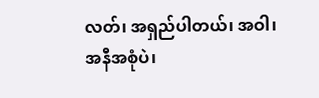လတ်၊ အရှည်ပါတယ်၊ အဝါ၊ အနီအစုံပဲ၊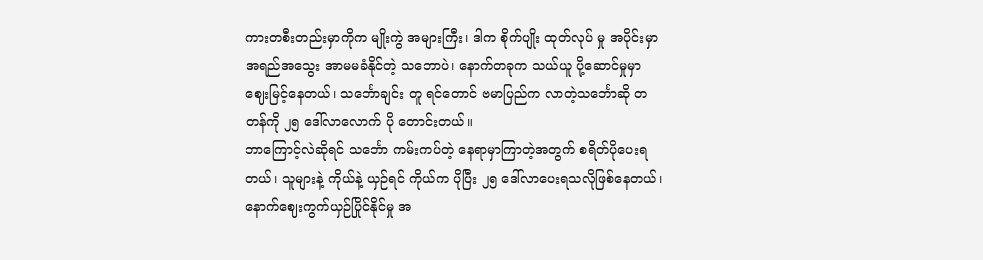ကားတစီးတည်းမှာကိုက မျိုးကွဲ အများကြီး၊ ဒါက စိုက်ပျိုး ထုတ်လုပ် မှု အပိုင်းမှာ အရည်အသွေး အာမမခံနိုင်တဲ့ သဘောပဲ၊ နောက်တခုက သယ်ယူ ပို့ဆောင်မှုမှာ ဈေးမြင့်နေတယ်၊ သင်္ဘောချင်း တူ ရင်တောင် ဗမာပြည်က လာတဲ့သင်္ဘောဆို တတန်ကို ၂၅ ဒေါ်လာလောက် ပို တောင်းတယ်။
ဘာကြောင့်လဲဆိုရင် သင်္ဘော ကမ်းကပ်တဲ့ နေရာမှာကြာတဲ့အတွက် စရိတ်ပိုပေးရတယ်၊ သူများနဲ့ ကိုယ်နဲ့ ယှဉ်ရင် ကိုယ်က ပိုပြီး ၂၅ ဒေါ်လာပေးရသလိုဖြစ်နေတယ်၊ နောက်ဈေးကွက်ယှဉ်ပြိုင်နိုင်မှု အ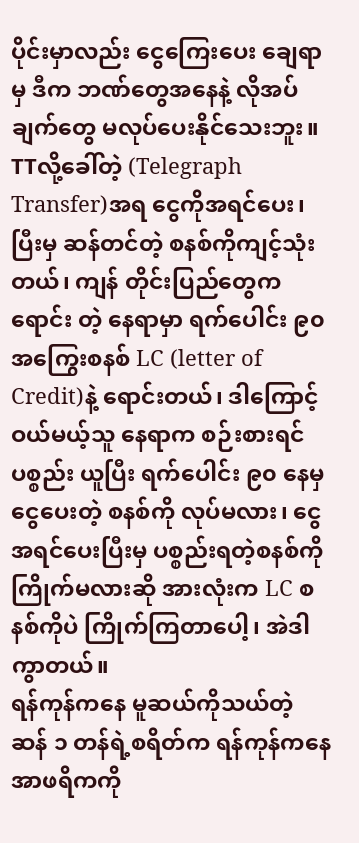ပိုင်းမှာလည်း ငွေကြေးပေး ချေရာမှ ဒီက ဘဏ်တွေအနေနဲ့ လိုအပ်ချက်တွေ မလုပ်ပေးနိုင်သေးဘူး။
TTလို့ခေါ်တဲ့ (Telegraph Transfer)အရ ငွေကိုအရင်ပေး၊ ပြီးမှ ဆန်တင်တဲ့ စနစ်ကိုကျင့်သုံးတယ်၊ ကျန် တိုင်းပြည်တွေက ရောင်း တဲ့ နေရာမှာ ရက်ပေါင်း ၉၀ အကြွေးစနစ် LC (letter of Credit)နဲ့ ရောင်းတယ်၊ ဒါကြောင့် ဝယ်မယ့်သူ နေရာက စဉ်းစားရင် ပစ္စည်း ယူပြီး ရက်ပေါင်း ၉၀ နေမှ ငွေပေးတဲ့ စနစ်ကို လုပ်မလား၊ ငွေအရင်ပေးပြီးမှ ပစ္စည်းရတဲ့စနစ်ကို ကြိုက်မလားဆို အားလုံးက LC စနစ်ကိုပဲ ကြိုက်ကြတာပေါ့၊ အဲဒါကွာတယ်။
ရန်ကုန်ကနေ မူဆယ်ကိုသယ်တဲ့ ဆန် ၁ တန်ရဲ့စရိတ်က ရန်ကုန်ကနေ အာဖရိကကို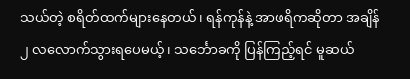သယ်တဲ့ စရိတ်ထက်များနေတယ်၊ ရန်ကုန်နဲ့ အာဖရိကဆိုတာ အချိန်၂ လလောက်သွားရပေမယ့်၊ သင်္ဘောခကို ပြန်ကြည့်ရင် မူဆယ်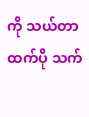ကို သယ်တာထက်ပို သက်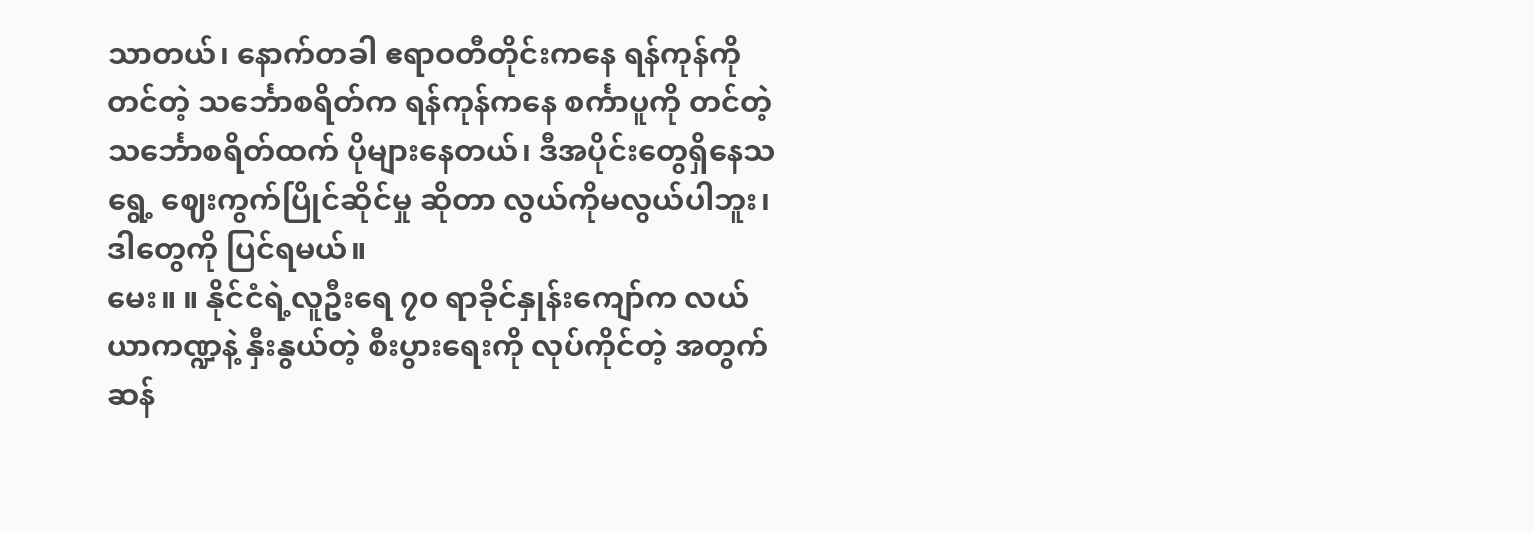သာတယ်၊ နောက်တခါ ဧရာဝတီတိုင်းကနေ ရန်ကုန်ကိုတင်တဲ့ သင်္ဘောစရိတ်က ရန်ကုန်ကနေ စင်္ကာပူကို တင်တဲ့ သင်္ဘောစရိတ်ထက် ပိုများနေတယ်၊ ဒီအပိုင်းတွေရှိနေသရွေ့ ဈေးကွက်ပြိုင်ဆိုင်မှု ဆိုတာ လွယ်ကိုမလွယ်ပါဘူး၊ ဒါတွေကို ပြင်ရမယ်။
မေး။ ။ နိုင်ငံရဲ့လူဦးရေ ၇၀ ရာခိုင်နှုန်းကျော်က လယ်ယာကဏ္ဍနဲ့ နှီးနွယ်တဲ့ စီးပွားရေးကို လုပ်ကိုင်တဲ့ အတွက် ဆန်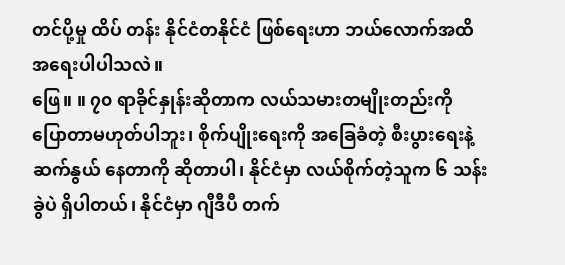တင်ပို့မှု ထိပ် တန်း နိုင်ငံတနိုင်ငံ ဖြစ်ရေးဟာ ဘယ်လောက်အထိ အရေးပါပါသလဲ။
ဖြေ။ ။ ၇၀ ရာခိုင်နှုန်းဆိုတာက လယ်သမားတမျိုးတည်းကို ပြောတာမဟုတ်ပါဘူး၊ စိုက်ပျိုးရေးကို အခြေခံတဲ့ စီးပွားရေးနဲ့ ဆက်နွယ် နေတာကို ဆိုတာပါ၊ နိုင်ငံမှာ လယ်စိုက်တဲ့သူက ၆ သန်းခွဲပဲ ရှိပါတယ်၊ နိုင်ငံမှာ ဂျီဒီပီ တက်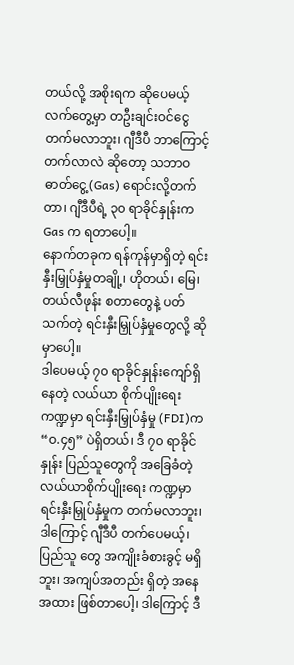တယ်လို့ အစိုးရက ဆိုပေမယ့် လက်တွေ့မှာ တဦးချင်းဝင်ငွေ တက်မလာဘူး၊ ဂျီဒီပီ ဘာကြောင့်တက်လာလဲ ဆိုတော့ သဘာဝဓာတ်ငွေ့(Gas) ရောင်းလို့တက်တာ၊ ဂျီဒီပီရဲ့ ၃၀ ရာခိုင်နှုန်းက Gas က ရတာပေါ့။
နောက်တခုက ရန်ကုန်မှာရှိတဲ့ ရင်းနှီးမြှုပ်နှံမှုတချို့၊ ဟိုတယ်၊ မြေ၊ တယ်လီဖုန်း စတာတွေနဲ့ ပတ်သက်တဲ့ ရင်းနှီးမြှုပ်နှံမှုတွေလို့ ဆိုမှာပေါ့။
ဒါပေမယ့် ၇၀ ရာခိုင်နှုန်းကျော်ရှိနေတဲ့ လယ်ယာ စိုက်ပျိုးရေး ကဏ္ဍမှာ ရင်းနှီးမြှုပ်နှံမှု (FDI)က “ဝ.၄၅” ပဲရှိတယ်၊ ဒီ ၇၀ ရာခိုင်နှုန်း ပြည်သူတွေကို အခြေခံတဲ့ လယ်ယာစိုက်ပျိုးရေး ကဏ္ဍမှာ ရင်းနှီးမြှုပ်နှံမှုက တက်မလာဘူး၊ ဒါကြောင့် ဂျီဒီပီ တက်ပေမယ့်၊ ပြည်သူ တွေ အကျိုးခံစားခွင့် မရှိဘူး၊ အကျပ်အတည်း ရှိတဲ့ အနေအထား ဖြစ်တာပေါ့၊ ဒါကြောင့် ဒီ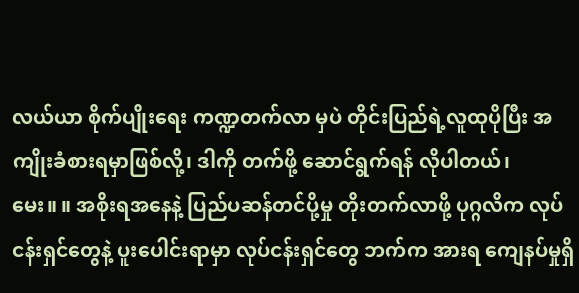လယ်ယာ စိုက်ပျိုးရေး ကဏ္ဍတက်လာ မှပဲ တိုင်းပြည်ရဲ့လူထုပိုပြီး အကျိုးခံစားရမှာဖြစ်လို့၊ ဒါကို တက်ဖို့ ဆောင်ရွက်ရန် လိုပါတယ်၊
မေး။ ။ အစိုးရအနေနဲ့ ပြည်ပဆန်တင်ပို့မှု တိုးတက်လာဖို့ ပုဂ္ဂလိက လုပ်ငန်းရှင်တွေနဲ့ ပူးပေါင်းရာမှာ လုပ်ငန်းရှင်တွေ ဘက်က အားရ ကျေနပ်မှုရှိ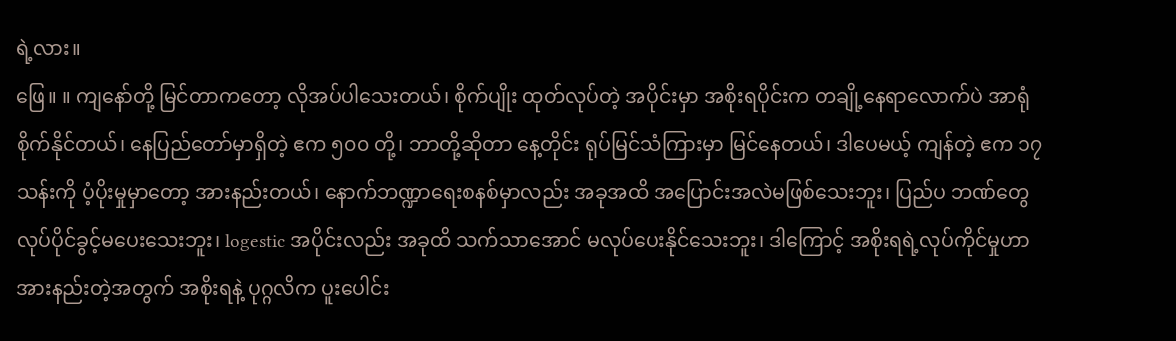ရဲ့လား။
ဖြေ။ ။ ကျနော်တို့ မြင်တာကတော့ လိုအပ်ပါသေးတယ်၊ စိုက်ပျိုး ထုတ်လုပ်တဲ့ အပိုင်းမှာ အစိုးရပိုင်းက တချို့နေရာလောက်ပဲ အာရုံ စိုက်နိုင်တယ်၊ နေပြည်တော်မှာရှိတဲ့ ဧက ၅၀၀ တို့၊ ဘာတို့ဆိုတာ နေ့တိုင်း ရုပ်မြင်သံကြားမှာ မြင်နေတယ်၊ ဒါပေမယ့် ကျန်တဲ့ ဧက ၁၇ သန်းကို ပံ့ပိုးမှုမှာတော့ အားနည်းတယ်၊ နောက်ဘဏ္ဍာရေးစနစ်မှာလည်း အခုအထိ အပြောင်းအလဲမဖြစ်သေးဘူး၊ ပြည်ပ ဘဏ်တွေ လုပ်ပိုင်ခွင့်မပေးသေးဘူး၊ logestic အပိုင်းလည်း အခုထိ သက်သာအောင် မလုပ်ပေးနိုင်သေးဘူး၊ ဒါကြောင့် အစိုးရရဲ့လုပ်ကိုင်မှုဟာ အားနည်းတဲ့အတွက် အစိုးရနဲ့ ပုဂ္ဂလိက ပူးပေါင်း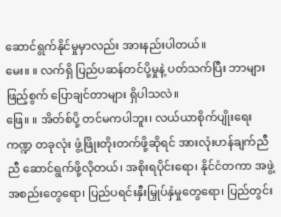ဆောင်ရွက်နိုင်မှုမှာလည်း အားနည်းပါတယ်။
မေး။ ။ လက်ရှိ ပြည်ပဆန်တင်ပို့မှုနဲ့ ပတ်သက်ပြီး ဘာများ ဖြည့်စွက် ပြောချင်တာများ ရှိပါသလဲ။
ဖြေ။ ။ အိတ်စ်ပို့ တင်မကပါဘူး၊ လယ်ယာစိုက်ပျိုးရေးကဏ္ဍ တခုလုံး ဖွံ့ဖြိုးတိုးတက်ဖို့ဆိုရင် အားလုံးဟန်ချက်ညီညီ ဆောင်ရွက်ဖို့လိုတယ်၊ အစိုးရပိုင်းရော၊ နိုင်ငံတကာ အဖွဲ့အစည်းတွေရော၊ ပြည်ပရင်းနှီးမြှုပ်နှံမှုတွေရော၊ ပြည်တွင်း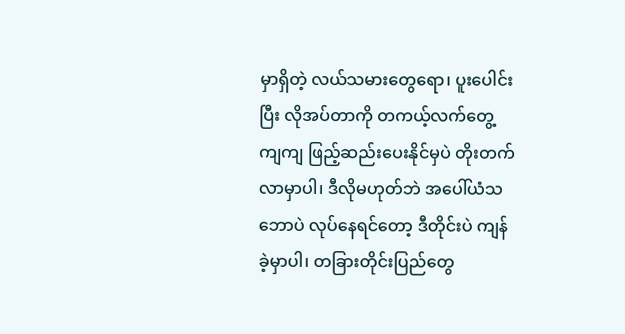မှာရှိတဲ့ လယ်သမားတွေရော၊ ပူးပေါင်းပြီး လိုအပ်တာကို တကယ့်လက်တွေ့ ကျကျ ဖြည့်ဆည်းပေးနိုင်မှပဲ တိုးတက် လာမှာပါ၊ ဒီလိုမဟုတ်ဘဲ အပေါ်ယံသဘောပဲ လုပ်နေရင်တော့ ဒီတိုင်းပဲ ကျန်ခဲ့မှာပါ၊ တခြားတိုင်းပြည်တွေ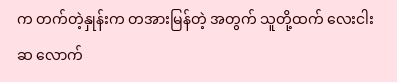က တက်တဲ့နှုန်းက တအားမြန်တဲ့ အတွက် သူတို့ထက် လေးငါးဆ လောက်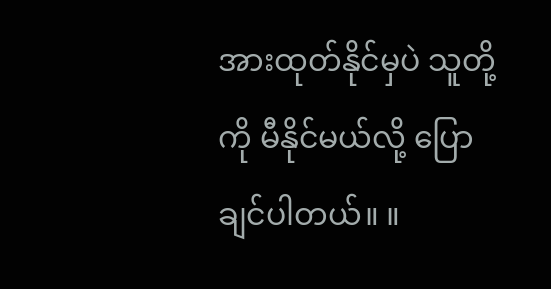အားထုတ်နိုင်မှပဲ သူတို့ကို မီနိုင်မယ်လို့ ပြောချင်ပါတယ်။ ။